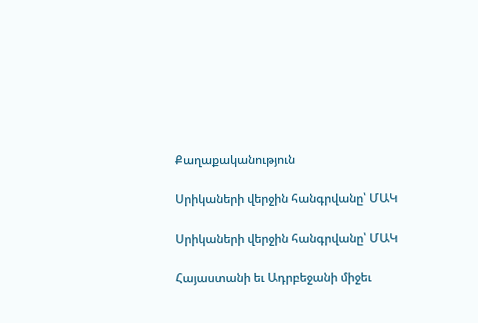Քաղաքականություն

Սրիկաների վերջին հանգրվանը՝ ՄԱԿ

Սրիկաների վերջին հանգրվանը՝ ՄԱԿ

Հայաստանի եւ Ադրբեջանի միջեւ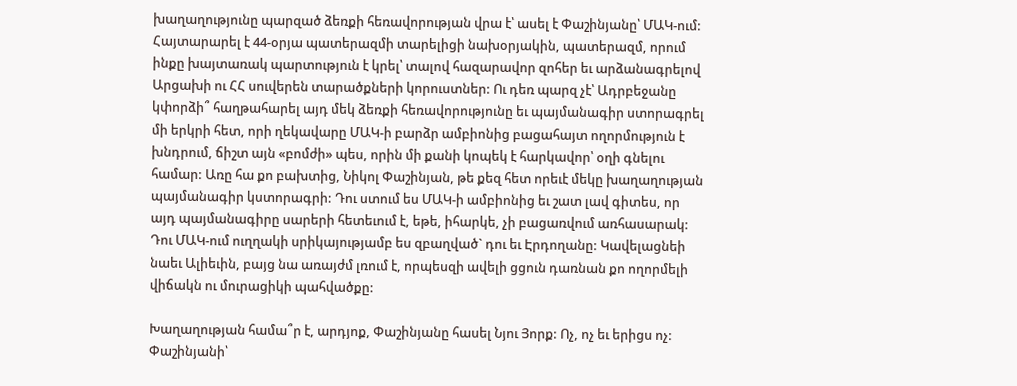խաղաղությունը պարզած ձեռքի հեռավորության վրա է՝ ասել է Փաշինյանը՝ ՄԱԿ-ում: Հայտարարել է 44-օրյա պատերազմի տարելիցի նախօրյակին, պատերազմ, որում ինքը խայտառակ պարտություն է կրել՝ տալով հազարավոր զոհեր եւ արձանագրելով Արցախի ու ՀՀ սուվերեն տարածքների կորուստներ: Ու դեռ պարզ չէ՝ Ադրբեջանը կփորձի՞ հաղթահարել այդ մեկ ձեռքի հեռավորությունը եւ պայմանագիր ստորագրել մի երկրի հետ, որի ղեկավարը ՄԱԿ-ի բարձր ամբիոնից բացահայտ ողորմություն է խնդրում, ճիշտ այն «բոմժի» պես, որին մի քանի կոպեկ է հարկավոր՝ օղի գնելու համար: Առը հա քո բախտից, Նիկոլ Փաշինյան, թե քեզ հետ որեւէ մեկը խաղաղության պայմանագիր կստորագրի: Դու ստում ես ՄԱԿ-ի ամբիոնից եւ շատ լավ գիտես, որ այդ պայմանագիրը սարերի հետեւում է, եթե, իհարկե, չի բացառվում առհասարակ: Դու ՄԱԿ-ում ուղղակի սրիկայությամբ ես զբաղված` դու եւ Էրդողանը: Կավելացնեի նաեւ Ալիեւին, բայց նա առայժմ լռում է, որպեսզի ավելի ցցուն դառնան քո ողորմելի վիճակն ու մուրացիկի պահվածքը:

Խաղաղության համա՞ր է, արդյոք, Փաշինյանը հասել Նյու Յորք: Ոչ, ոչ եւ երիցս ոչ: Փաշինյանի՝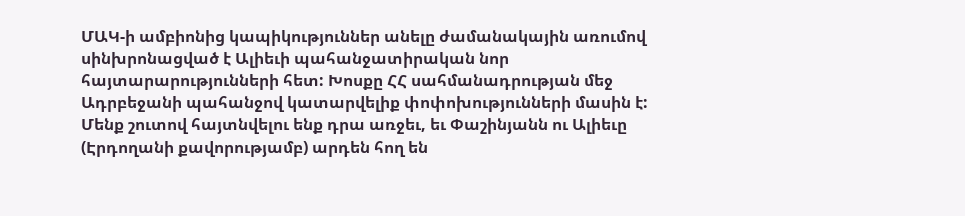ՄԱԿ-ի ամբիոնից կապիկություններ անելը ժամանակային առումով սինխրոնացված է Ալիեւի պահանջատիրական նոր հայտարարությունների հետ: Խոսքը ՀՀ սահմանադրության մեջ Ադրբեջանի պահանջով կատարվելիք փոփոխությունների մասին է: Մենք շուտով հայտնվելու ենք դրա առջեւ, եւ Փաշինյանն ու Ալիեւը (Էրդողանի քավորությամբ) արդեն հող են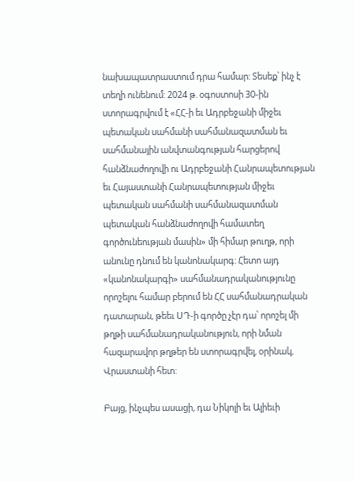նախապատրաստում դրա համար: Տեսեք՝ ինչ է տեղի ունենում: 2024 թ. օգոստոսի 30-ին ստորագրվում է «ՀՀ-ի եւ Ադրբեջանի միջեւ պետական սահմանի սահմանազատման եւ սահմանային անվտանգության հարցերով հանձնաժողովի ու Ադրբեջանի Հանրապետության եւ Հայաստանի Հանրապետության միջեւ պետական սահմանի սահմանազատման պետական հանձնաժողովի համատեղ գործունեության մասին» մի հիմար թուղթ, որի անունը դնում են կանոնակարգ: Հետո այդ «կանոնակարգի» սահմանադրականությունը որոշելու համար բերում են ՀՀ սահմանադրական դատարան, թեեւ ՍԴ-ի գործը չէր դա՝ որոշել մի թղթի սահմանադրականություն, որի նման հազարավոր թղթեր են ստորագրվել, օրինակ, Վրաստանի հետ:

Բայց, ինչպես ասացի, դա Նիկոլի եւ Ալիեւի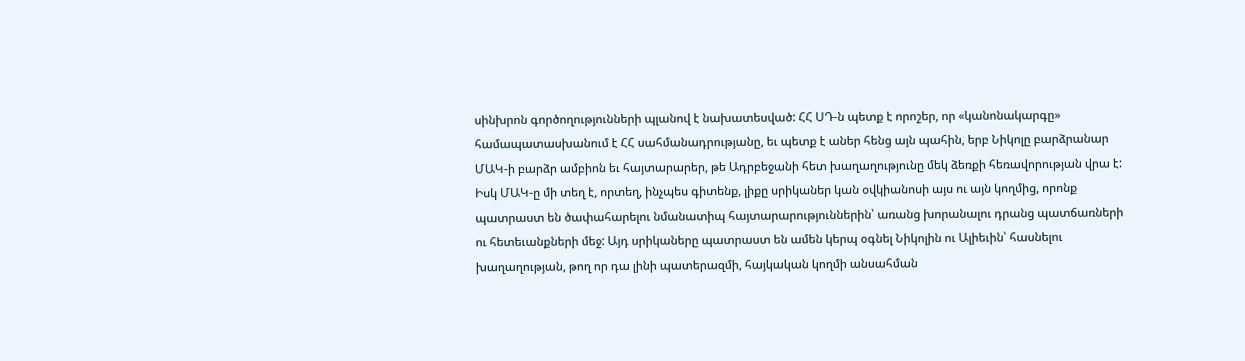սինխրոն գործողությունների պլանով է նախատեսված: ՀՀ ՍԴ-ն պետք է որոշեր, որ «կանոնակարգը» համապատասխանում է ՀՀ սահմանադրությանը, եւ պետք է աներ հենց այն պահին, երբ Նիկոլը բարձրանար ՄԱԿ-ի բարձր ամբիոն եւ հայտարարեր, թե Ադրբեջանի հետ խաղաղությունը մեկ ձեռքի հեռավորության վրա է: Իսկ ՄԱԿ-ը մի տեղ է, որտեղ, ինչպես գիտենք, լիքը սրիկաներ կան օվկիանոսի այս ու այն կողմից, որոնք պատրաստ են ծափահարելու նմանատիպ հայտարարություններին՝ առանց խորանալու դրանց պատճառների ու հետեւանքների մեջ: Այդ սրիկաները պատրաստ են ամեն կերպ օգնել Նիկոլին ու Ալիեւին՝ հասնելու խաղաղության, թող որ դա լինի պատերազմի, հայկական կողմի անսահման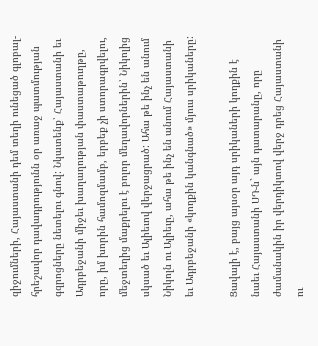զիջումների, Հայաստանի դեմ տեղի ունեցած գլոբալ-հրեշավոր դավադրությունն օր առաջ պատմության գզրոցները նետելու գնով: Նկատենք՝ Հայաստանի եւ Ադրբեջանի միջեւ խաղաղության փաստաթուղթը, որը, իմ խորին համոզմամբ, երբեք չի ստորագրվելու, մեջտեղից մաքրելու է բոլոր մեղավորներին՝ Նիկոլից սկսած եւ Ալիեւով վերջացրած: Ահա թե ինչ են անում Նիկոլն ու Ալիեւը, ահա թե ինչ են անում Հայաստանի եւ Ադրբեջանի «կողքին կանգնած» մյուս սրիկաները:

Ցավալի է, բայց այսօր այդ սրիկաների կողքին է նաեւ Հայաստանի ՍԴ-ն` այն դատարանը, որը ժամանակին իր վերդիկտով վերջ դրեց Հայաստանի ու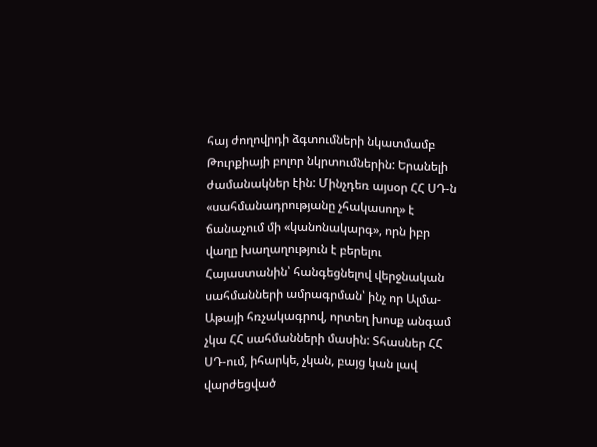հայ ժողովրդի ձգտումների նկատմամբ Թուրքիայի բոլոր նկրտումներին: Երանելի ժամանակներ էին: Մինչդեռ այսօր ՀՀ ՍԴ-ն «սահմանադրությանը չհակասող» է ճանաչում մի «կանոնակարգ», որն իբր վաղը խաղաղություն է բերելու Հայաստանին՝ հանգեցնելով վերջնական սահմանների ամրագրման՝ ինչ որ Ալմա-Աթայի հռչակագրով, որտեղ խոսք անգամ չկա ՀՀ սահմանների մասին: Տհասներ ՀՀ ՍԴ-ում, իհարկե, չկան, բայց կան լավ վարժեցված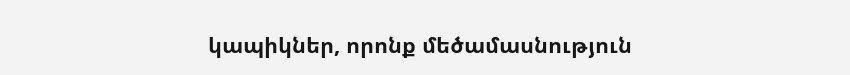կապիկներ, որոնք մեծամասնություն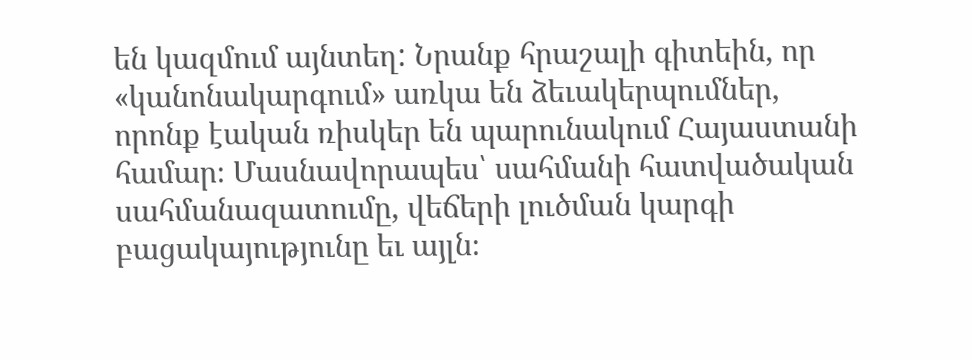են կազմում այնտեղ: Նրանք հրաշալի գիտեին, որ «կանոնակարգում» առկա են ձեւակերպումներ, որոնք էական ռիսկեր են պարունակում Հայաստանի համար։ Մասնավորապես՝ սահմանի հատվածական սահմանազատումը, վեճերի լուծման կարգի բացակայությունը եւ այլն։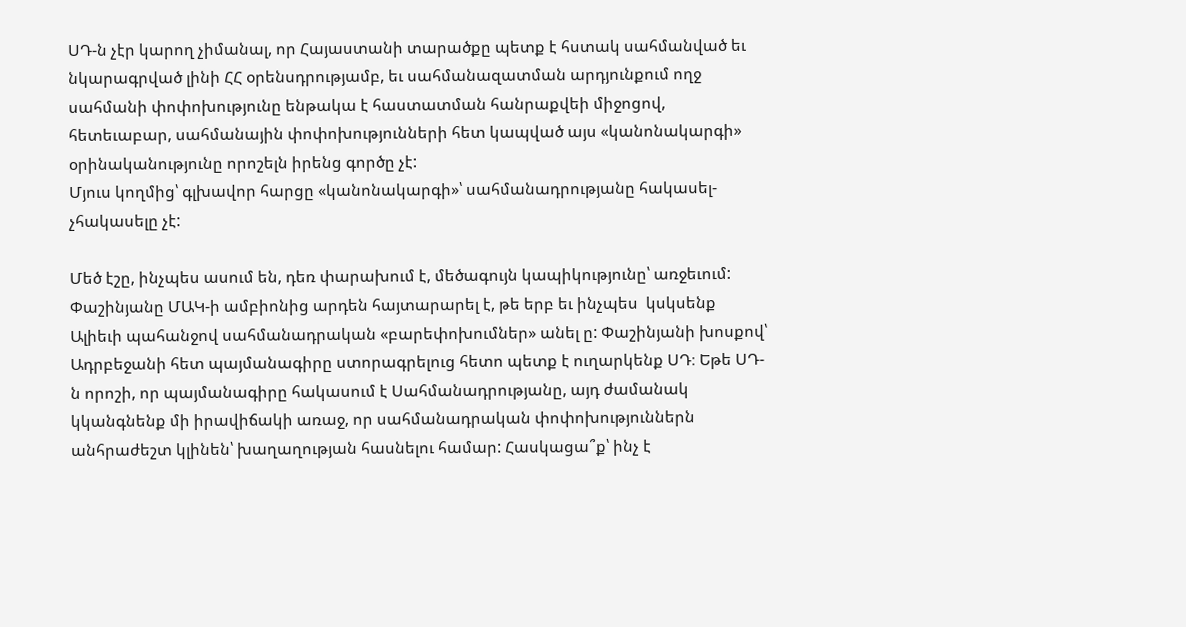ՍԴ-ն չէր կարող չիմանալ, որ Հայաստանի տարածքը պետք է հստակ սահմանված եւ նկարագրված լինի ՀՀ օրենսդրությամբ, եւ սահմանազատման արդյունքում ողջ սահմանի փոփոխությունը ենթակա է հաստատման հանրաքվեի միջոցով, հետեւաբար, սահմանային փոփոխությունների հետ կապված այս «կանոնակարգի» օրինականությունը որոշելն իրենց գործը չէ:
Մյուս կողմից՝ գլխավոր հարցը «կանոնակարգի»՝ սահմանադրությանը հակասել-չհակասելը չէ:

Մեծ էշը, ինչպես ասում են, դեռ փարախում է, մեծագույն կապիկությունը՝ առջեւում: Փաշինյանը ՄԱԿ-ի ամբիոնից արդեն հայտարարել է, թե երբ եւ ինչպես  կսկսենք Ալիեւի պահանջով սահմանադրական «բարեփոխումներ» անել ը: Փաշինյանի խոսքով՝ Ադրբեջանի հետ պայմանագիրը ստորագրելուց հետո պետք է ուղարկենք ՍԴ։ Եթե ՍԴ-ն որոշի, որ պայմանագիրը հակասում է Սահմանադրությանը, այդ ժամանակ կկանգնենք մի իրավիճակի առաջ, որ սահմանադրական փոփոխություններն անհրաժեշտ կլինեն՝ խաղաղության հասնելու համար: Հասկացա՞ք՝ ինչ է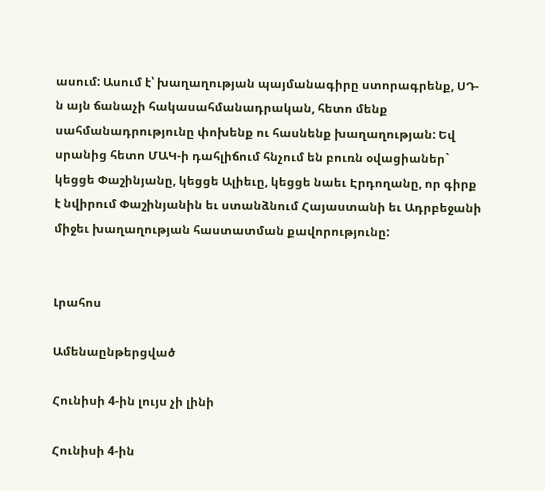ասում: Ասում է՝ խաղաղության պայմանագիրը ստորագրենք, ՍԴ-ն այն ճանաչի հակասահմանադրական, հետո մենք սահմանադրությունը փոխենք ու հասնենք խաղաղության: Եվ սրանից հետո ՄԱԿ-ի դահլիճում հնչում են բուռն օվացիաներ` կեցցե Փաշինյանը, կեցցե Ալիեւը, կեցցե նաեւ Էրդողանը, որ գիրք է նվիրում Փաշինյանին եւ ստանձնում Հայաստանի եւ Ադրբեջանի միջեւ խաղաղության հաստատման քավորությունը:


Լրահոս

Ամենաընթերցված

Հունիսի 4-ին լույս չի լինի

Հունիսի 4-ին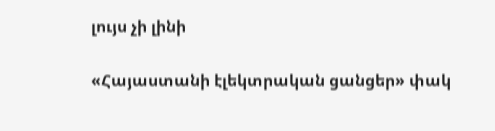լույս չի լինի

«Հայաստանի էլեկտրական ցանցեր» փակ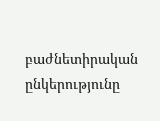բաժնետիրական ընկերությունը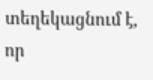տեղեկացնում է, որ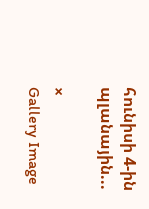հունիսի 4-ին պլանային...

×
Gallery Image